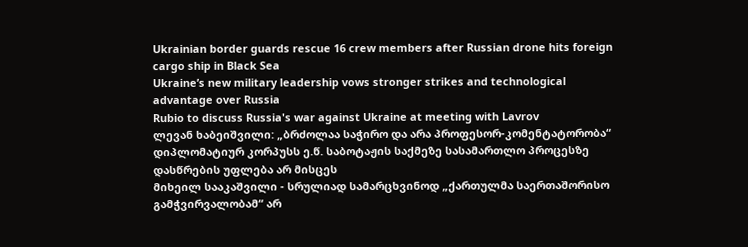Ukrainian border guards rescue 16 crew members after Russian drone hits foreign cargo ship in Black Sea
Ukraine’s new military leadership vows stronger strikes and technological advantage over Russia
Rubio to discuss Russia's war against Ukraine at meeting with Lavrov
ლევან ხაბეიშვილი: „ბრძოლაა საჭირო და არა პროფესორ-კომენტატორობა“
დიპლომატიურ კორპუსს ე.წ. საბოტაჟის საქმეზე სასამართლო პროცესზე დასწრების უფლება არ მისცეს
მიხეილ სააკაშვილი - სრულიად სამარცხვინოდ „ქართულმა საერთაშორისო გამჭვირვალობამ“ არ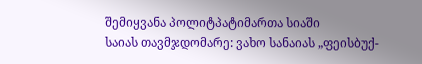შემიყვანა პოლიტპატიმართა სიაში
საიას თავმჯდომარე: ვახო სანაიას „ფეისბუქ-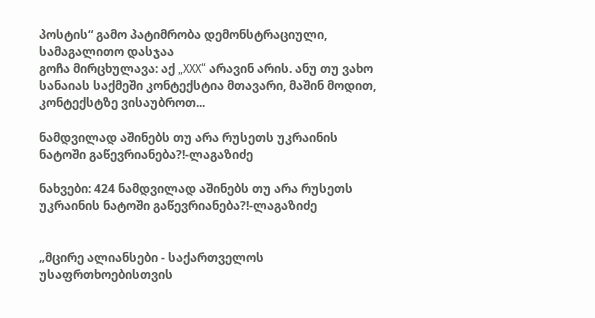პოსტის“ გამო პატიმრობა დემონსტრაციული, სამაგალითო დასჯაა
გოჩა მირცხულავა: აქ „XXX“ არავინ არის. ანუ თუ ვახო სანაიას საქმეში კონტექსტია მთავარი, მაშინ მოდით, კონტექსტზე ვისაუბროთ...

ნამდვილად აშინებს თუ არა რუსეთს უკრაინის ნატოში გაწევრიანება?!-ლაგაზიძე

ნახვები: 424 ნამდვილად აშინებს თუ არა რუსეთს უკრაინის ნატოში გაწევრიანება?!-ლაგაზიძე


„მცირე ალიანსები - საქართველოს უსაფრთხოებისთვის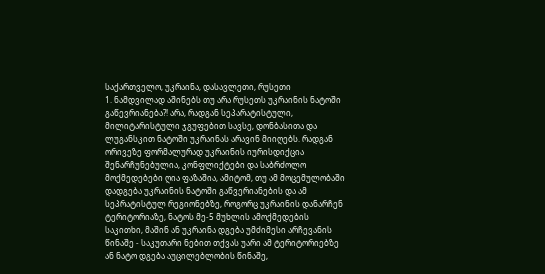საქართველო, უკრაინა, დასავლეთი, რუსეთი
1. ნამდვილად აშინებს თუ არა რუსეთს უკრაინის ნატოში გაწევრიანება?! არა, რადგან სეპარატისტული, მილიტარისტული ჯგუფებით სავსე, დონბასითა და ლუგანსკით ნატოში უკრაინას არავინ მიიღებს. რადგან ორივეზე ფორმალურად უკრაინის იურისდიქცია შენარჩუნებულია, კონფლიქტები და საბრძოლო მოქმედებები ღია ფაზაშია, ამიტომ, თუ ამ მოცემულობაში დადგება უკრაინის ნატოში გაწვერიანების და ამ სეპრატისტულ რეგიონებზე, როგორც უკრაინის დანარჩენ ტერიტორიაზე, ნატოს მე-5 მუხლის ამოქმედების საკითხი, მაშინ ან უკრაინა დგება უმძიმესი არჩევანის წინაშე - საკუთარი ნებით თქვას უარი ამ ტერიტორიებზე ან ნატო დგება აუცილებლობის წინაშე,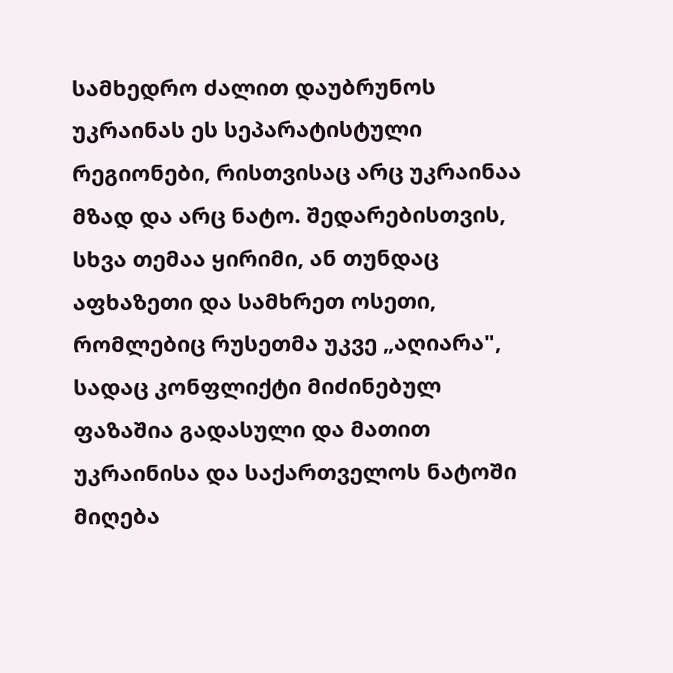სამხედრო ძალით დაუბრუნოს უკრაინას ეს სეპარატისტული რეგიონები, რისთვისაც არც უკრაინაა მზად და არც ნატო. შედარებისთვის, სხვა თემაა ყირიმი, ან თუნდაც აფხაზეთი და სამხრეთ ოსეთი, რომლებიც რუსეთმა უკვე „აღიარა", სადაც კონფლიქტი მიძინებულ ფაზაშია გადასული და მათით უკრაინისა და საქართველოს ნატოში მიღება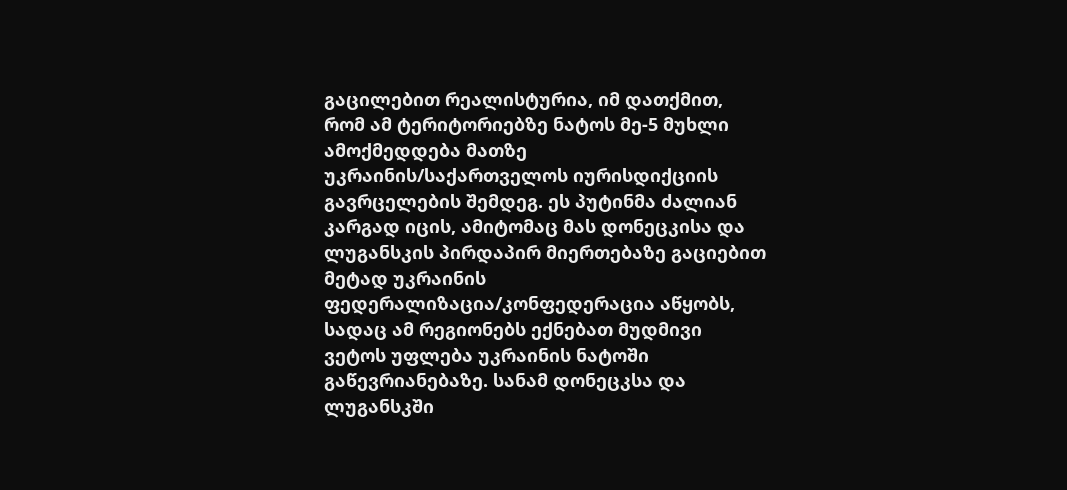გაცილებით რეალისტურია, იმ დათქმით, რომ ამ ტერიტორიებზე ნატოს მე-5 მუხლი ამოქმედდება მათზე უკრაინის/საქართველოს იურისდიქციის გავრცელების შემდეგ. ეს პუტინმა ძალიან კარგად იცის, ამიტომაც მას დონეცკისა და ლუგანსკის პირდაპირ მიერთებაზე გაციებით მეტად უკრაინის ფედერალიზაცია/კონფედერაცია აწყობს, სადაც ამ რეგიონებს ექნებათ მუდმივი ვეტოს უფლება უკრაინის ნატოში გაწევრიანებაზე. სანამ დონეცკსა და ლუგანსკში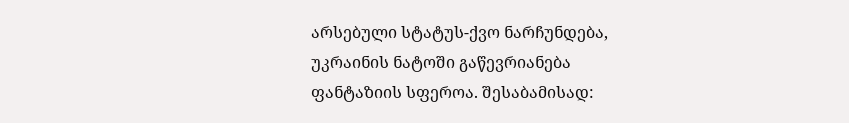არსებული სტატუს-ქვო ნარჩუნდება, უკრაინის ნატოში გაწევრიანება ფანტაზიის სფეროა. შესაბამისად: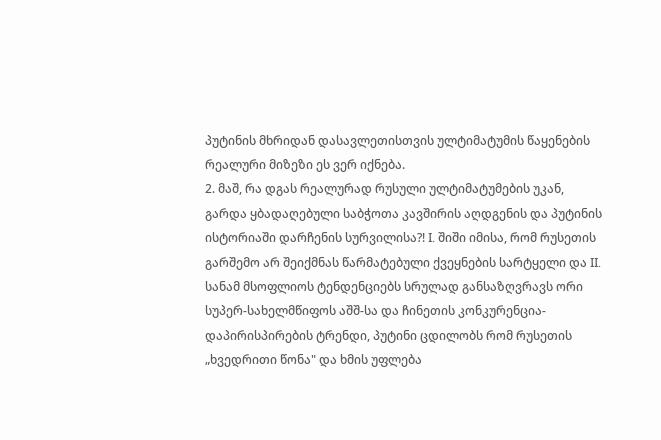პუტინის მხრიდან დასავლეთისთვის ულტიმატუმის წაყენების რეალური მიზეზი ეს ვერ იქნება.
2. მაშ, რა დგას რეალურად რუსული ულტიმატუმების უკან, გარდა ყბადაღებული საბჭოთა კავშირის აღდგენის და პუტინის ისტორიაში დარჩენის სურვილისა?! I. შიში იმისა, რომ რუსეთის გარშემო არ შეიქმნას წარმატებული ქვეყნების სარტყელი და II. სანამ მსოფლიოს ტენდენციებს სრულად განსაზღვრავს ორი სუპერ-სახელმწიფოს აშშ-სა და ჩინეთის კონკურენცია-დაპირისპირების ტრენდი, პუტინი ცდილობს რომ რუსეთის „ხვედრითი წონა" და ხმის უფლება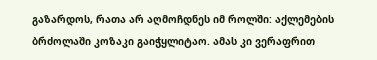გაზარდოს, რათა არ აღმოჩდნეს იმ როლში: აქლემების ბრძოლაში კოზაკი გაიჭყლიტაო. ამას კი ვერაფრით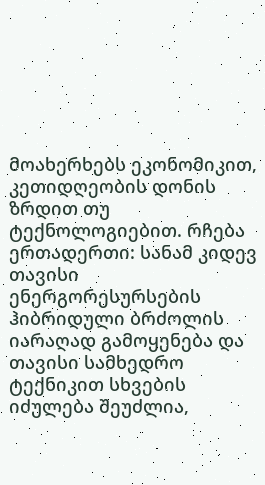მოახერხებს ეკონომიკით, კეთიდღეობის დონის ზრდით თუ ტექნოლოგიებით. რჩება ერთადერთი: სანამ კიდევ თავისი ენერგორესურსების ჰიბრიდული ბრძოლის იარაღად გამოყენება და თავისი სამხედრო ტექნიკით სხვების იძულება შეუძლია,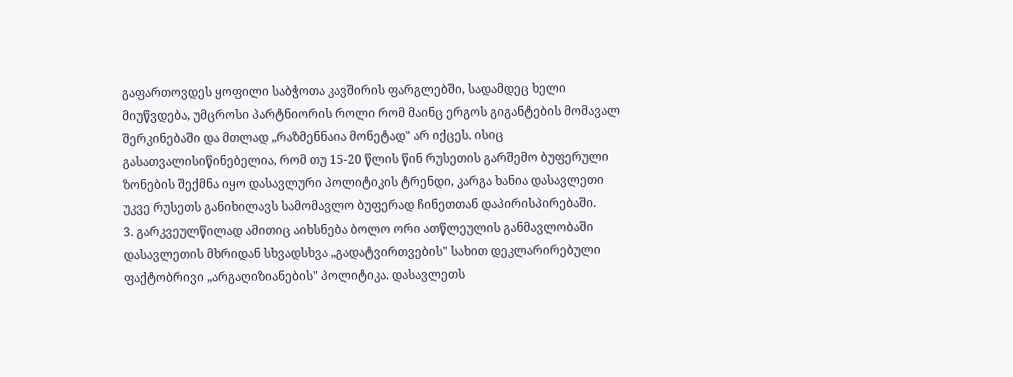გაფართოვდეს ყოფილი საბჭოთა კავშირის ფარგლებში, სადამდეც ხელი მიუწვდება, უმცროსი პარტნიორის როლი რომ მაინც ერგოს გიგანტების მომავალ შერკინებაში და მთლად „რაზმენნაია მონეტად" არ იქცეს. ისიც გასათვალისიწინებელია, რომ თუ 15-20 წლის წინ რუსეთის გარშემო ბუფერული ზონების შექმნა იყო დასავლური პოლიტიკის ტრენდი, კარგა ხანია დასავლეთი უკვე რუსეთს განიხილავს სამომავლო ბუფერად ჩინეთთან დაპირისპირებაში.
3. გარკვეულწილად ამითიც აიხსნება ბოლო ორი ათწლეულის განმავლობაში დასავლეთის მხრიდან სხვადსხვა „გადატვირთვების" სახით დეკლარირებული ფაქტობრივი „არგაღიზიანების" პოლიტიკა. დასავლეთს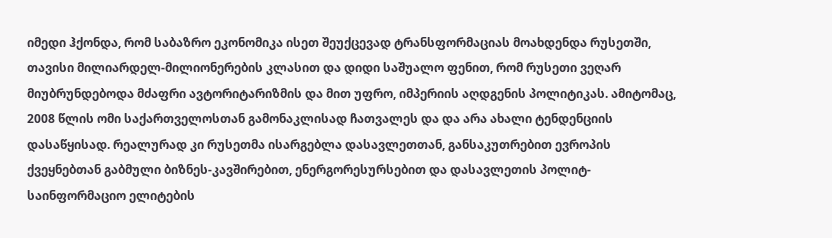იმედი ჰქონდა, რომ საბაზრო ეკონომიკა ისეთ შეუქცევად ტრანსფორმაციას მოახდენდა რუსეთში, თავისი მილიარდელ-მილიონერების კლასით და დიდი საშუალო ფენით, რომ რუსეთი ვეღარ მიუბრუნდებოდა მძაფრი ავტორიტარიზმის და მით უფრო, იმპერიის აღდგენის პოლიტიკას. ამიტომაც, 2008 წლის ომი საქართველოსთან გამონაკლისად ჩათვალეს და და არა ახალი ტენდენციის დასაწყისად. რეალურად კი რუსეთმა ისარგებლა დასავლეთთან, განსაკუთრებით ევროპის ქვეყნებთან გაბმული ბიზნეს-კავშირებით, ენერგორესურსებით და დასავლეთის პოლიტ-საინფორმაციო ელიტების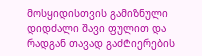მოსყიდისთვის გამიზნული დიდძალი შავი ფულით და რადგან თავად გაძ₾იერების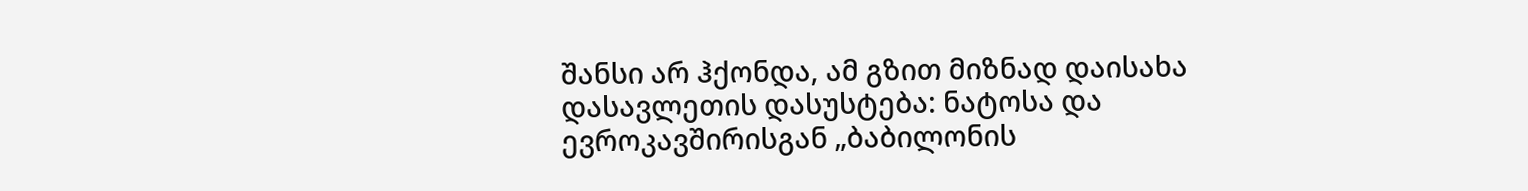შანსი არ ჰქონდა, ამ გზით მიზნად დაისახა დასავლეთის დასუსტება: ნატოსა და ევროკავშირისგან „ბაბილონის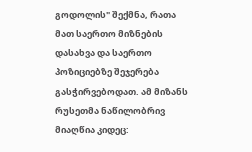გოდოლის" შექმნა, რათა მათ საერთო მიზნების დასახვა და საერთო პოზიციებზე შეჯერება გასჭირვებოდათ. ამ მიზანს რუსეთმა ნაწილობრივ მიაღწია კიდეც: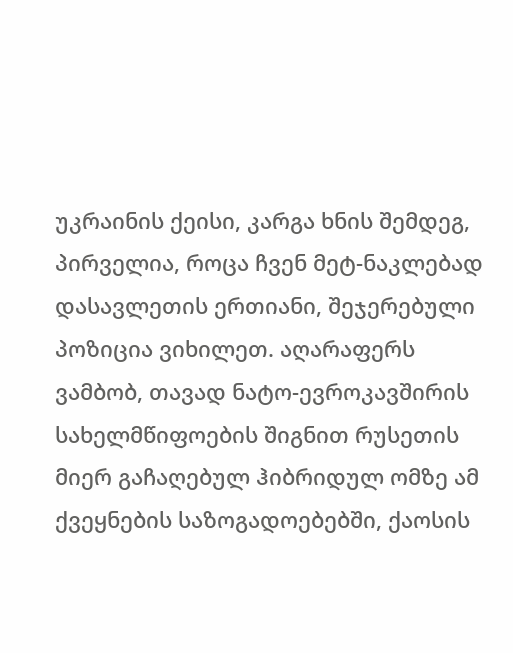უკრაინის ქეისი, კარგა ხნის შემდეგ, პირველია, როცა ჩვენ მეტ-ნაკლებად დასავლეთის ერთიანი, შეჯერებული პოზიცია ვიხილეთ. აღარაფერს ვამბობ, თავად ნატო-ევროკავშირის სახელმწიფოების შიგნით რუსეთის მიერ გაჩაღებულ ჰიბრიდულ ომზე ამ ქვეყნების საზოგადოებებში, ქაოსის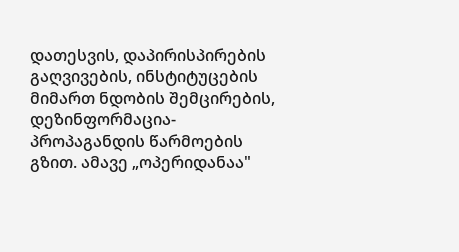დათესვის, დაპირისპირების გაღვივების, ინსტიტუცების მიმართ ნდობის შემცირების, დეზინფორმაცია-პროპაგანდის წარმოების გზით. ამავე „ოპერიდანაა"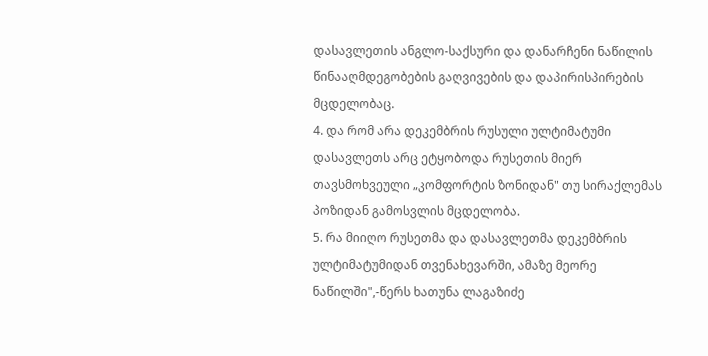დასავლეთის ანგლო-საქსური და დანარჩენი ნაწილის წინააღმდეგობების გაღვივების და დაპირისპირების მცდელობაც.
4. და რომ არა დეკემბრის რუსული ულტიმატუმი დასავლეთს არც ეტყობოდა რუსეთის მიერ თავსმოხვეული „კომფორტის ზონიდან" თუ სირაქლემას პოზიდან გამოსვლის მცდელობა.
5. რა მიიღო რუსეთმა და დასავლეთმა დეკემბრის ულტიმატუმიდან თვენახევარში, ამაზე მეორე ნაწილში",-წერს ხათუნა ლაგაზიძე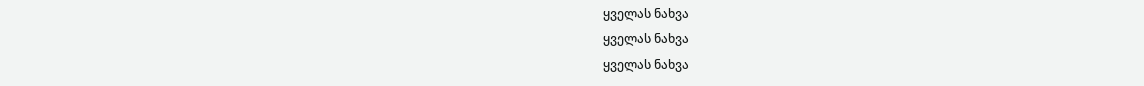ყველას ნახვა
ყველას ნახვა
ყველას ნახვა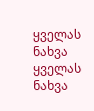ყველას ნახვა
ყველას ნახვა